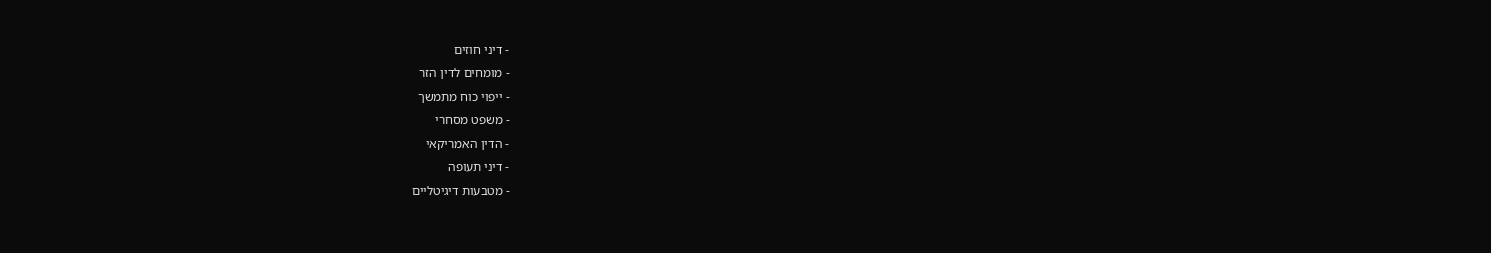- דיני חוזים
- מומחים לדין הזר
- ייפוי כוח מתמשך
- משפט מסחרי
- הדין האמריקאי
- דיני תעופה
- מטבעות דיגיטליים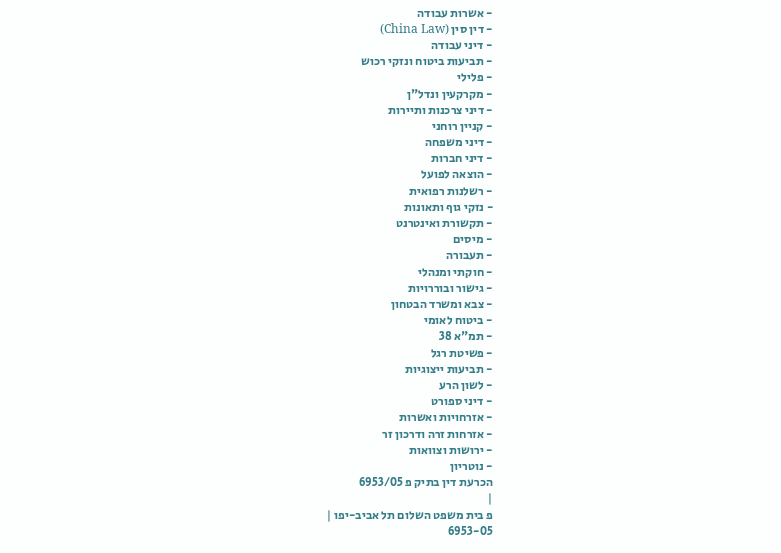- אשרות עבודה
- דין סין (China Law)
- דיני עבודה
- תביעות ביטוח ונזקי רכוש
- פלילי
- מקרקעין ונדל"ן
- דיני צרכנות ותיירות
- קניין רוחני
- דיני משפחה
- דיני חברות
- הוצאה לפועל
- רשלנות רפואית
- נזקי גוף ותאונות
- תקשורת ואינטרנט
- מיסים
- תעבורה
- חוקתי ומנהלי
- גישור ובוררויות
- צבא ומשרד הבטחון
- ביטוח לאומי
- תמ"א 38
- פשיטת רגל
- תביעות ייצוגיות
- לשון הרע
- דיני ספורט
- אזרחויות ואשרות
- אזרחות זרה ודרכון זר
- ירושות וצוואות
- נוטריון
הכרעת דין בתיק פ 6953/05
|
פ בית משפט השלום תל אביב-יפו |
6953-05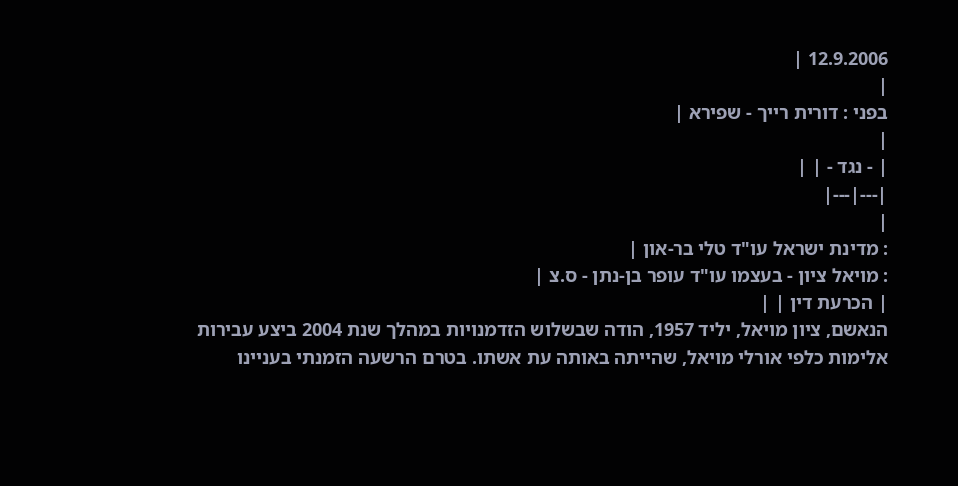12.9.2006 |
|
בפני : דורית רייך - שפירא |
|
| - נגד - | |
|---|---|
|
: מדינת ישראל עו"ד טלי בר-און |
: מויאל ציון - בעצמו עו"ד עופר בן-נתן - ס.צ |
| הכרעת דין | |
הנאשם, ציון מויאל, יליד 1957, הודה שבשלוש הזדמנויות במהלך שנת 2004 ביצע עבירות אלימות כלפי אורלי מויאל, שהייתה באותה עת אשתו. בטרם הרשעה הזמנתי בעניינו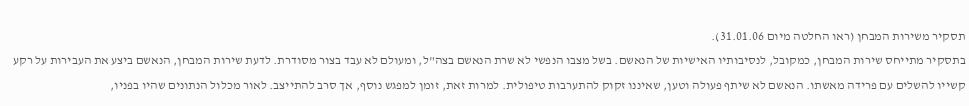תסקיר משירות המבחן (ראו החלטה מיום 31.01.06).
בתסקיר מתייחס שירות המבחן, כמקובל, לנסיבותיו האישיות של הנאשם. בשל מצבו הנפשי לא שרת הנאשם בצה"ל, ומעולם לא עבד בצור מסודרת. לדעת שירות המבחן, הנאשם ביצע את העבירות על רקע קשייו להשלים עם פרידה מאשתו. הנאשם לא שיתף פעולה וטען, שאיננו זקוק להתערבות טיפולית. למרות זאת, זומן למפגש נוסף, אך סרב להתייצב. לאור מכלול הנתונים שהיו בפניו,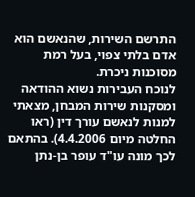התרשם השירות, שהנאשם הוא אדם בלתי צפוי, בעל רמת מסוכנות ניכרת.
לנוכח העבירות נשוא ההודאה ומסקנות שירות המבחן, מצאתי למנות לנאשם עורך דין (ראו החלטה מיום 4.4.2006). בהתאם לכך מונה עו"ד עופר בן-נתן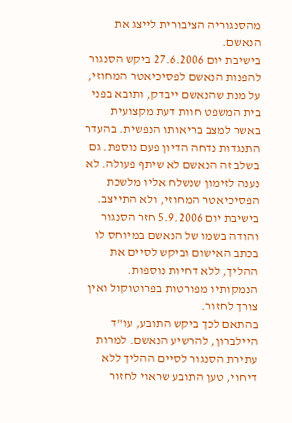מהסנגוריה הציבורית לייצג את הנאשם.
בישיבת יום 27.6.2006 ביקש הסנגור להפנות הנאשם לפסיכיאטר המחוזי, על מנת שהנאשם ייבדק, ותובא בפני בית המשפט חוות דעת מקצועית באשר למצב בריאותו הנפשית. בהעדר התנגדות נדחה הדיון פעם נוספת. גם בשלב זה הנאשם לא שיתף פעולה. לא נענה לזימון שנשלח אליו מלשכת הפסיכיאטר המחוזי, ולא התייצב. בישיבת יום 5.9.2006 חזר הסנגור והודה בשמו של הנאשם במיוחס לו בכתב האישום וביקש לסיים את ההליך, ללא דחיות נוספות. הנמקותיו מפורטות בפרוטוקול ואין צורך לחזור.
בהתאם לכך ביקש התובע, עו"ד היילברון, להרשיע הנאשם. למרות עתירת הסנגור לסיים ההליך ללא דיחוי, טען התובע שראוי לחזור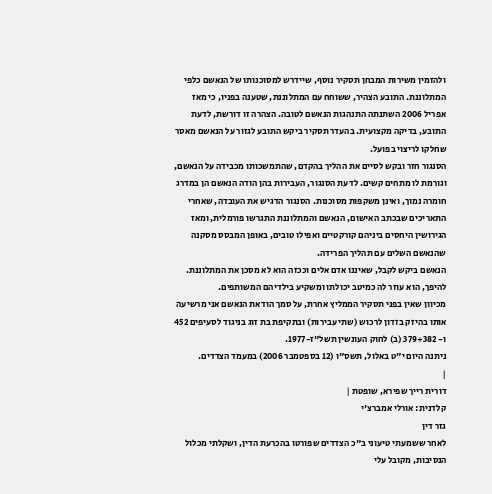ולהזמין משירות המבחן תסקיר נוסף, שיידרש למסוכנותו של הנאשם כלפי המתלוננת. התובע הצהיר, ששוחח עם המתלוננת, שטענה בפניו, כי מאז אפריל 2006 השתנתה התנהגות הנאשם לטובה. הצהרה זו דורשת, לדעת התובע, בדיקה מקצועית. בהעדר תסקיר ביקש התובע לגזור על הנאשם מאסר שחלקו לריצוי בפועל.
הסנגור חזר ובקש לסיים את ההליך בהקדם, שהתמשכותו מכבידה על הנאשם, וגורמת לו מתחים קשים. לדעת הסנגור, העבירות בהן הודה הנאשם הן במדרג חומרה נמוך, ואינן משקפות מסוכנות. הסנגור הדגיש את העובדה, שאחרי התאריכים שבכתב האישום, הנאשם והמתלוננת התגרשו פורמלית, ומאז הגירושין היחסים ביניהם קורקטיים ואפילו טובים, באופן המבסס מסקנה שהנאשם השלים עם תהליך הפרידה.
הנאשם ביקש לקבל, שאיננו אדם אלים וככזה הוא לא מסכן את המתלוננת. להיפך, הוא עוזר לה כמיטב יכולתו ומשקיע בילדיהם המשותפים.
מכיוון שאין בפני תסקיר הממליץ אחרת, על סמך הודאת הנאשם אני מרשיעה אותו בהיזק בזדון לרכוש (שתי עבירות) ובתקיפת בת זוג בניגוד לסעיפים 452 ו- 379+382 (ב) לחוק העונשין תשל"ז-1977.
ניתנה היום י"ט באלול, תשס"ו (12 בספטמבר 2006) במעמד הצדדים.
|
דורית רייך שפירא, שופטת |
קלדנית: אורלי אמברצ'י
גזר דין
לאחר ששמעתי טיעוני ב"כ הצדדים שפורטו בהכרעת הדין, ושקלתי מכלול הנסיבות, מקובל עלי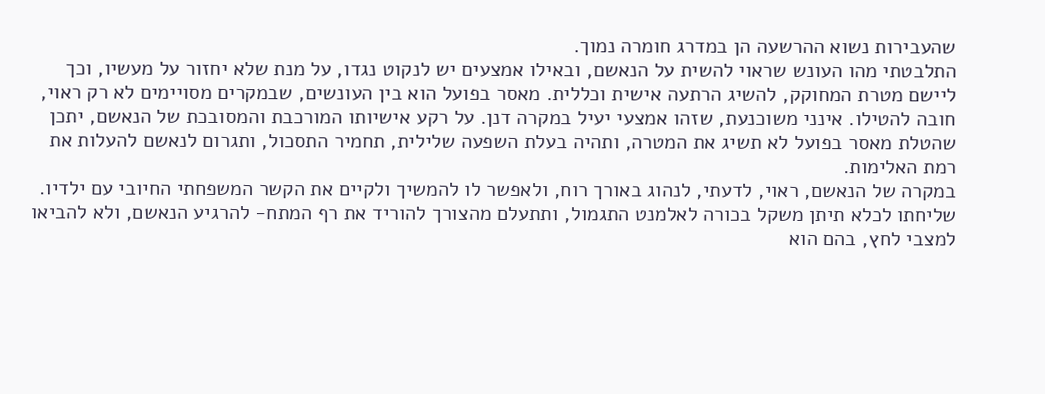שהעבירות נשוא ההרשעה הן במדרג חומרה נמוך.
התלבטתי מהו העונש שראוי להשית על הנאשם, ובאילו אמצעים יש לנקוט נגדו, על מנת שלא יחזור על מעשיו, וכך ליישם מטרת המחוקק, להשיג הרתעה אישית וכללית. מאסר בפועל הוא בין העונשים, שבמקרים מסויימים לא רק ראוי, חובה להטילו. אינני משוכנעת, שזהו אמצעי יעיל במקרה דנן. על רקע אישיותו המורכבת והמסובכת של הנאשם, יתכן שהטלת מאסר בפועל לא תשיג את המטרה, ותהיה בעלת השפעה שלילית, תחמיר התסכול, ותגרום לנאשם להעלות את רמת האלימות.
במקרה של הנאשם, ראוי, לדעתי, לנהוג באורך רוח, ולאפשר לו להמשיך ולקיים את הקשר המשפחתי החיובי עם ילדיו. שליחתו לכלא תיתן משקל בכורה לאלמנט התגמול, ותתעלם מהצורך להוריד את רף המתח- להרגיע הנאשם, ולא להביאו למצבי לחץ, בהם הוא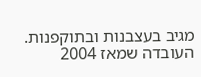מגיב בעצבנות ובתוקפנות. העובדה שמאז 2004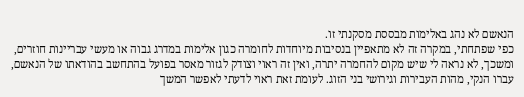הנאשם לא נהג באלימות מבססת מסקנתי זו.
כפי שפתחתי, במקרה זה לא מתאפיין בנסיבות מיוחדות לחומרה כגון אלימות במדרג גבוה או מעשי עבריינות חוזרים, ומשכך, לא נראה לי שיש מקום להחמרה יתרה, ואין זה ראוי וצודק לגזור מאסר בפועל בהתחשב בהודאתו של הנאשם, עברו הנקי, מהות העבירות וגירושי בני הזוג. לעומת זאת ראוי לדעתי לאפשר המשך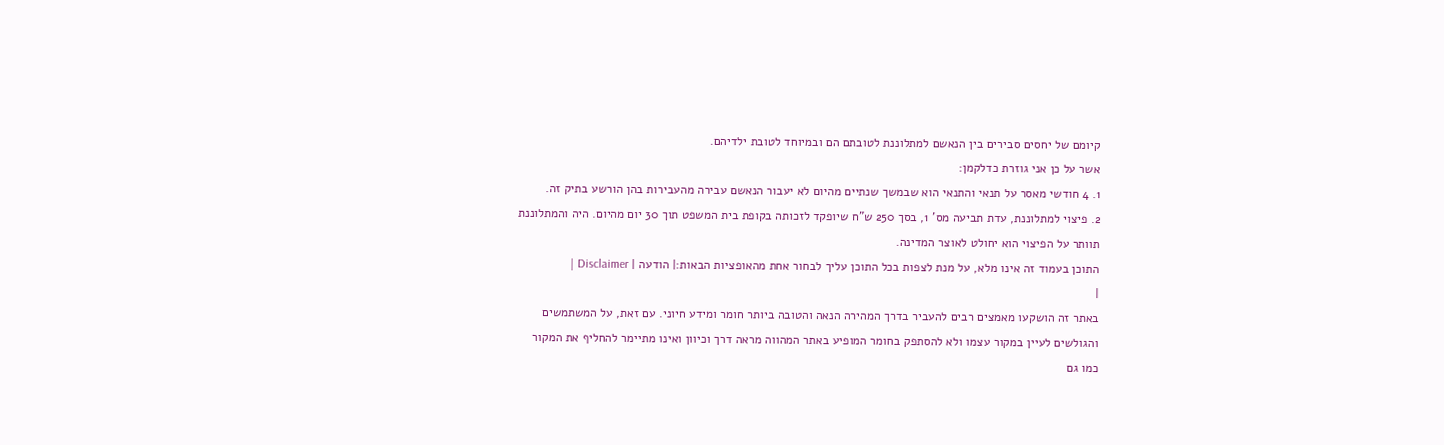קיומם של יחסים סבירים בין הנאשם למתלוננת לטובתם הם ובמיוחד לטובת ילדיהם.
אשר על כן אני גוזרת כדלקמן:
1. 4 חודשי מאסר על תנאי והתנאי הוא שבמשך שנתיים מהיום לא יעבור הנאשם עבירה מהעבירות בהן הורשע בתיק זה.
2. פיצוי למתלוננת, עדת תביעה מס' 1, בסך 250 ש"ח שיופקד לזכותה בקופת בית המשפט תוך 30 יום מהיום. היה והמתלוננת תוותר על הפיצוי הוא יחולט לאוצר המדינה.
התוכן בעמוד זה אינו מלא, על מנת לצפות בכל התוכן עליך לבחור אחת מהאופציות הבאות:| הודעה | Disclaimer |
|
באתר זה הושקעו מאמצים רבים להעביר בדרך המהירה הנאה והטובה ביותר חומר ומידע חיוני. עם זאת, על המשתמשים והגולשים לעיין במקור עצמו ולא להסתפק בחומר המופיע באתר המהווה מראה דרך וכיוון ואינו מתיימר להחליף את המקור כמו גם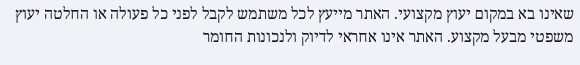שאינו בא במקום יעוץ מקצועי. האתר מייעץ לכל משתמש לקבל לפני כל פעולה או החלטה יעוץ משפטי מבעל מקצוע. האתר אינו אחראי לדיוק ולנכונות החומר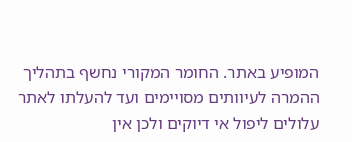המופיע באתר. החומר המקורי נחשף בתהליך ההמרה לעיוותים מסויימים ועד להעלתו לאתר עלולים ליפול אי דיוקים ולכן אין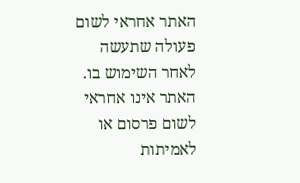האתר אחראי לשום פעולה שתעשה לאחר השימוש בו. האתר אינו אחראי לשום פרסום או לאמיתות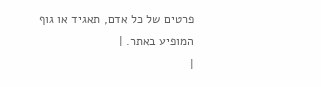פרטים של כל אדם, תאגיד או גוף המופיע באתר. |
|